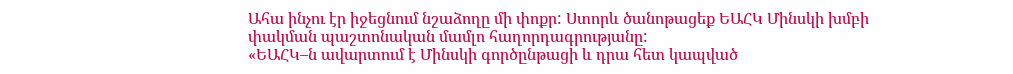Ահա ինչու էր իջեցնում նշաձողը մի փոքր: Ստորև ծանոթացեք ԵԱՀԿ Մինսկի խմբի փակման պաշտոնական մամլո հաղորդագրությանը:
«ԵԱՀԿ–ն ավարտում է Մինսկի գործընթացի և դրա հետ կապված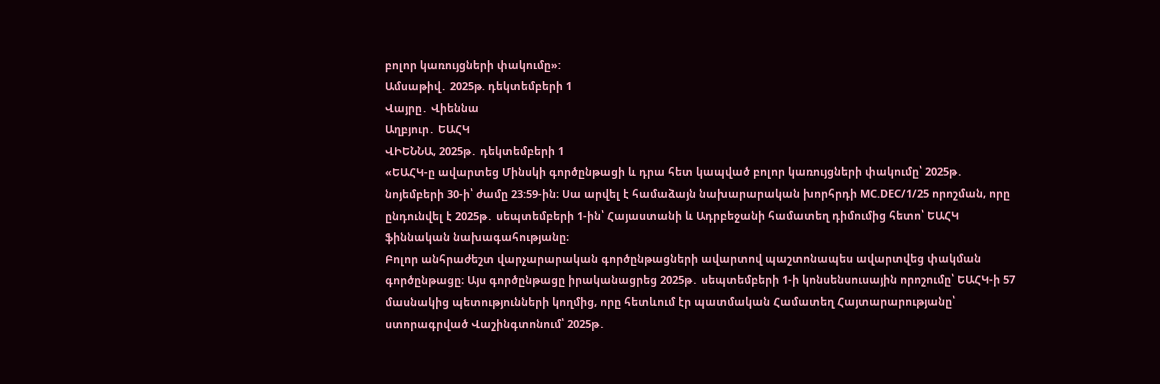բոլոր կառույցների փակումը»:
Ամսաթիվ․ 2025թ. դեկտեմբերի 1
Վայրը․ Վիեննա
Աղբյուր․ ԵԱՀԿ
ՎԻԵՆՆԱ, 2025թ․ դեկտեմբերի 1
«ԵԱՀԿ-ը ավարտեց Մինսկի գործընթացի և դրա հետ կապված բոլոր կառույցների փակումը՝ 2025թ․ նոյեմբերի 30-ի՝ ժամը 23:59-ին։ Սա արվել է համաձայն նախարարական խորհրդի MC.DEC/1/25 որոշման, որը ընդունվել է 2025թ․ սեպտեմբերի 1-ին՝ Հայաստանի և Ադրբեջանի համատեղ դիմումից հետո՝ ԵԱՀԿ ֆիննական նախագահությանը։
Բոլոր անհրաժեշտ վարչարարական գործընթացների ավարտով պաշտոնապես ավարտվեց փակման գործընթացը։ Այս գործընթացը իրականացրեց 2025թ․ սեպտեմբերի 1-ի կոնսենսուսային որոշումը՝ ԵԱՀԿ-ի 57 մասնակից պետությունների կողմից, որը հետևում էր պատմական Համատեղ Հայտարարությանը՝ ստորագրված Վաշինգտոնում՝ 2025թ․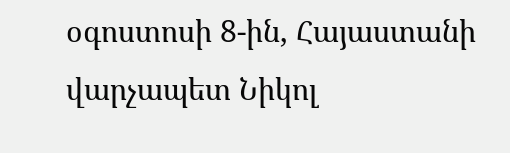օգոստոսի 8-ին, Հայաստանի վարչապետ Նիկոլ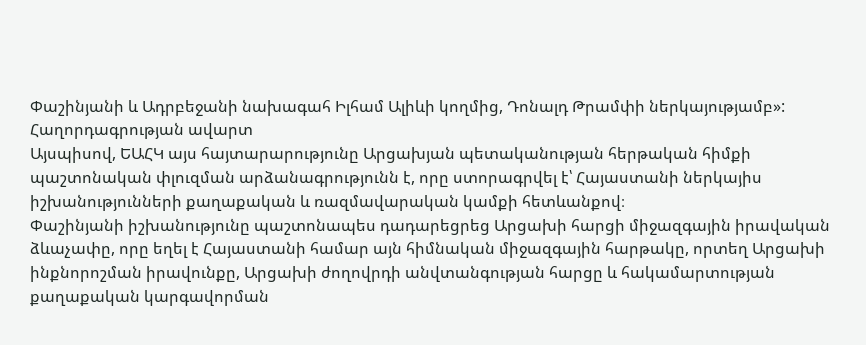Փաշինյանի և Ադրբեջանի նախագահ Իլհամ Ալիևի կողմից, Դոնալդ Թրամփի ներկայությամբ»:
Հաղորդագրության ավարտ
Այսպիսով, ԵԱՀԿ այս հայտարարությունը Արցախյան պետականության հերթական հիմքի պաշտոնական փլուզման արձանագրությունն է, որը ստորագրվել է՝ Հայաստանի ներկայիս իշխանությունների քաղաքական և ռազմավարական կամքի հետևանքով։
Փաշինյանի իշխանությունը պաշտոնապես դադարեցրեց Արցախի հարցի միջազգային իրավական ձևաչափը, որը եղել է Հայաստանի համար այն հիմնական միջազգային հարթակը, որտեղ Արցախի ինքնորոշման իրավունքը, Արցախի ժողովրդի անվտանգության հարցը և հակամարտության քաղաքական կարգավորման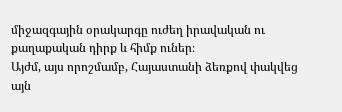միջազգային օրակարգը ուժեղ իրավական ու քաղաքական դիրք և հիմք ուներ։
Այժմ, այս որոշմամբ, Հայաստանի ձեռքով փակվեց այն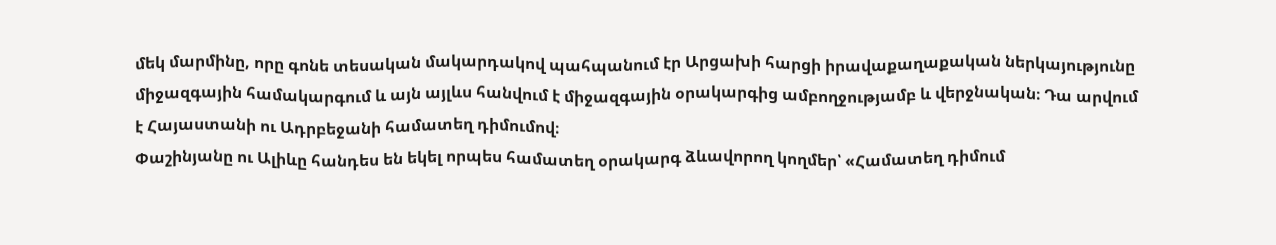մեկ մարմինը, որը գոնե տեսական մակարդակով պահպանում էր Արցախի հարցի իրավաքաղաքական ներկայությունը միջազգային համակարգում և այն այլևս հանվում է միջազգային օրակարգից ամբողջությամբ և վերջնական։ Դա արվում է Հայաստանի ու Ադրբեջանի համատեղ դիմումով։
Փաշինյանը ու Ալիևը հանդես են եկել որպես համատեղ օրակարգ ձևավորող կողմեր՝ «Համատեղ դիմում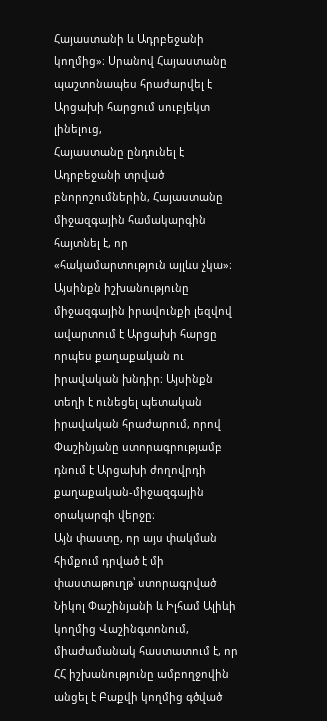Հայաստանի և Ադրբեջանի կողմից»։ Սրանով Հայաստանը պաշտոնապես հրաժարվել է Արցախի հարցում սուբյեկտ լինելուց,
Հայաստանը ընդունել է Ադրբեջանի տրված բնորոշումներին, Հայաստանը միջազգային համակարգին հայտնել է, որ «հակամարտություն այլևս չկա»։
Այսինքն իշխանությունը միջազգային իրավունքի լեզվով ավարտում է Արցախի հարցը որպես քաղաքական ու իրավական խնդիր։ Այսինքն տեղի է ունեցել պետական իրավական հրաժարում, որով Փաշինյանը ստորագրությամբ դնում է Արցախի ժողովրդի քաղաքական-միջազգային օրակարգի վերջը։
Այն փաստը, որ այս փակման հիմքում դրված է մի փաստաթուղթ՝ ստորագրված Նիկոլ Փաշինյանի և Իլհամ Ալիևի կողմից Վաշինգտոնում,
միաժամանակ հաստատում է, որ ՀՀ իշխանությունը ամբողջովին անցել է Բաքվի կողմից գծված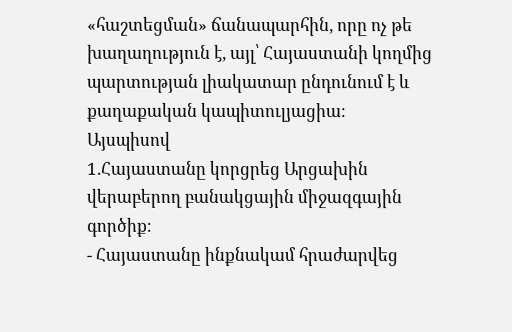«հաշտեցման» ճանապարհին, որը ոչ թե խաղաղություն է, այլ՝ Հայաստանի կողմից պարտության լիակատար ընդունում է և քաղաքական կապիտուլյացիա։
Այսպիսով
1.Հայաստանը կորցրեց Արցախին վերաբերող բանակցային միջազգային գործիք։
- Հայաստանը ինքնակամ հրաժարվեց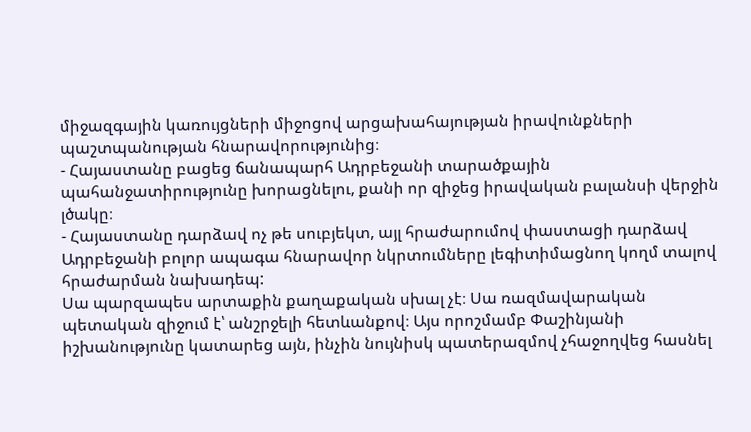միջազգային կառույցների միջոցով արցախահայության իրավունքների պաշտպանության հնարավորությունից։
- Հայաստանը բացեց ճանապարհ Ադրբեջանի տարածքային պահանջատիրությունը խորացնելու, քանի որ զիջեց իրավական բալանսի վերջին լծակը։
- Հայաստանը դարձավ ոչ թե սուբյեկտ, այլ հրաժարումով փաստացի դարձավ Ադրբեջանի բոլոր ապագա հնարավոր նկրտումները լեգիտիմացնող կողմ տալով հրաժարման նախադեպ:
Սա պարզապես արտաքին քաղաքական սխալ չէ։ Սա ռազմավարական պետական զիջում է՝ անշրջելի հետևանքով։ Այս որոշմամբ Փաշինյանի իշխանությունը կատարեց այն, ինչին նույնիսկ պատերազմով չհաջողվեց հասնել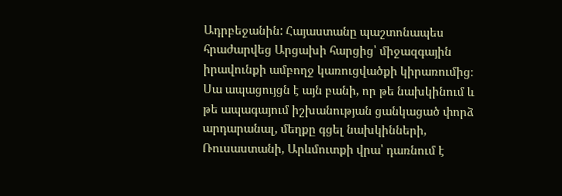Ադրբեջանին: Հայաստանը պաշտոնապես հրաժարվեց Արցախի հարցից՝ միջազգային իրավունքի ամբողջ կառուցվածքի կիրառումից։
Սա ապացույցն է այն բանի, որ թե նախկինում և թե ապագայում իշխանության ցանկացած փորձ արդարանալ, մեղքը գցել նախկինների, Ռուսաստանի, Արևմուտքի վրա՝ դառնում է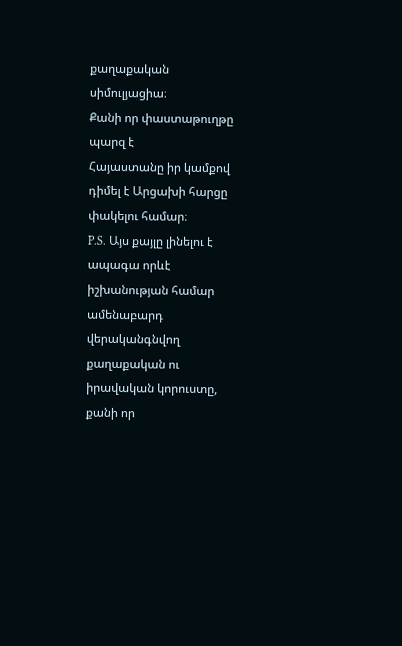քաղաքական սիմուլյացիա։
Քանի որ փաստաթուղթը պարզ է
Հայաստանը իր կամքով դիմել է Արցախի հարցը փակելու համար։
P.S. Այս քայլը լինելու է ապագա որևէ իշխանության համար ամենաբարդ վերականգնվող քաղաքական ու իրավական կորուստը, քանի որ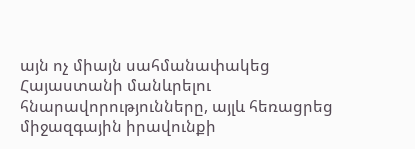այն ոչ միայն սահմանափակեց Հայաստանի մանևրելու հնարավորությունները, այլև հեռացրեց միջազգային իրավունքի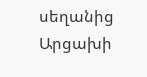սեղանից Արցախի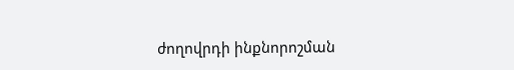ժողովրդի ինքնորոշման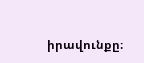իրավունքը։